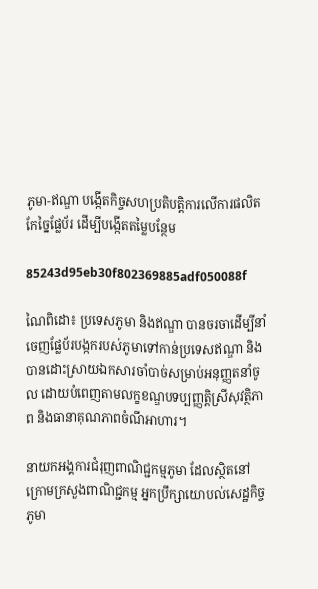ភូមា-ឥណ្ឌា បង្កើតកិច្ចសហប្រតិបត្តិការលើការផលិតកែច្នៃផ្លែប័រ ដើម្បីបង្កើតតម្លៃបន្ថែម

85243d95eb30f802369885adf050088f

ណៃពិដោ៖ ប្រទេសភូមា និងឥណ្ឌា បានចរចាដើម្បីនាំចេញផ្លែប័របង្កករបស់ភូមាទៅកាន់ប្រទេសឥណ្ឌា និងបានដោះស្រាយឯកសារចាំបាច់សម្រាប់អនុញ្ញតនាំចូល ដោយបំពេញតាមលក្ខខណ្ឌបទប្បញ្ញត្តិស្រីសុវត្ថិភាព និងធានាគុណភាពចំណីអាហារ។

នាយកអង្គការជំរុញពាណិជ្ជកម្មភូមា ដែលស្ថិតនៅក្រោមក្រសួងពាណិជ្ជកម្ម អ្នកប្រឹក្សាយោបល់សេដ្ឋកិច្ចភូមា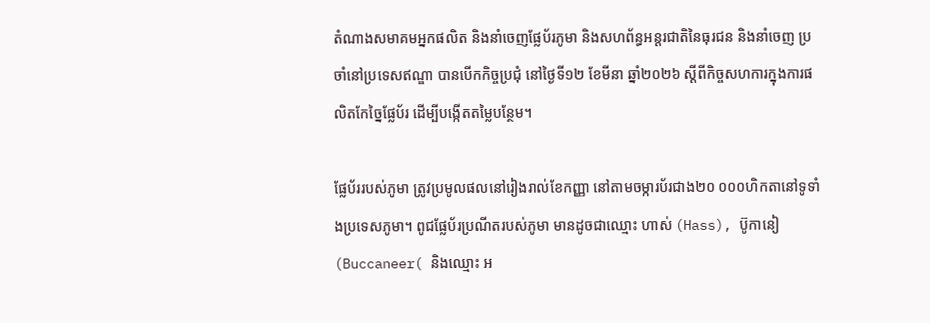តំណាងសមាគមអ្នកផលិត និងនាំចេញផ្លែប័រភូមា និងសហព័ន្ធអន្តរជាតិនៃធុរជន និងនាំចេញ ប្រចាំនៅប្រទេសឥណ្ឌា បានបើកកិច្ចប្រជុំ នៅថ្ងៃទី១២ ខែមីនា ឆ្នាំ២០២៦ ស្តីពីកិច្ចសហការក្នុងការផលិតកែច្នៃផ្លែប័រ ដើម្បីបង្កើតតម្លៃបន្ថែម។

ផ្លែប័ររបស់ភូមា ត្រូវប្រមូលផលនៅរៀងរាល់ខែកញ្ញា នៅតាមចម្ការប័រជាង២០ ០០០ហិកតានៅទូទាំងប្រទេសភូមា។ ពូជផ្លែប័រប្រណីតរបស់ភូមា មានដូចជាឈ្មោះ ហាស់ (Hass), ប៊ូកានៀ (Buccaneer( និងឈ្មោះ អ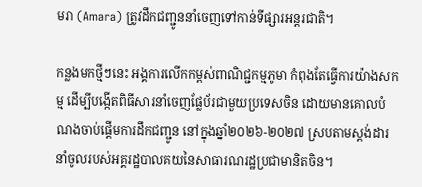មរា (Amara) ត្រូវដឹកជញ្ជូននាំចេញទៅកាន់ទីផ្សារអន្តរជាតិ។

កន្លងមកថ្មីៗនេះ អង្គការលើកកម្ពស់ពាណិជ្ជកម្មភូមា កំពុងតែធ្វើការយ៉ាងសកម្ម ដើម្បីបង្កើតពិធីសារនាំចេញផ្លែប័រជាមួយប្រទេសចិន ដោយមានគោលបំណងចាប់ផ្តើមការដឹកជញ្ជូន នៅក្នុងឆ្នាំ២០២៦-២០២៧ ស្របតាមស្តង់ដារនាំចូលរបស់អគ្គរដ្ឋបាលគយនៃសាធារណរដ្ឋប្រជាមានិតចិន។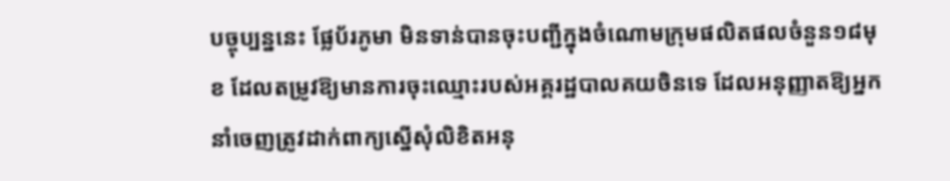បច្ចុប្បន្ននេះ ផ្លែប័រភូមា មិនទាន់បានចុះបញ្ជីក្នុងចំណោមក្រុមផលិតផលចំនួន១៨មុខ ដែលតម្រូវឱ្យមានការចុះឈ្មោះរបស់អគ្គរដ្ឋបាលគយចិនទេ ដែលអនុញ្ញាតឱ្យអ្នកនាំចេញត្រូវដាក់ពាក្យស្នើសុំលិខិតអនុ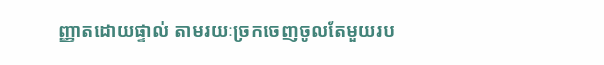ញ្ញាតដោយផ្ទាល់ តាមរយៈច្រកចេញចូលតែមួយរប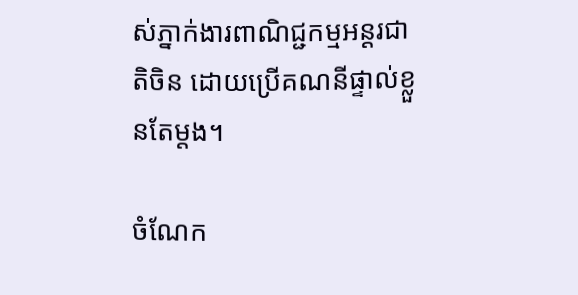ស់ភ្នាក់ងារពាណិជ្ជកម្មអន្តរជាតិចិន ដោយប្រើគណនីផ្ទាល់ខ្លួនតែម្តង។

ចំណែក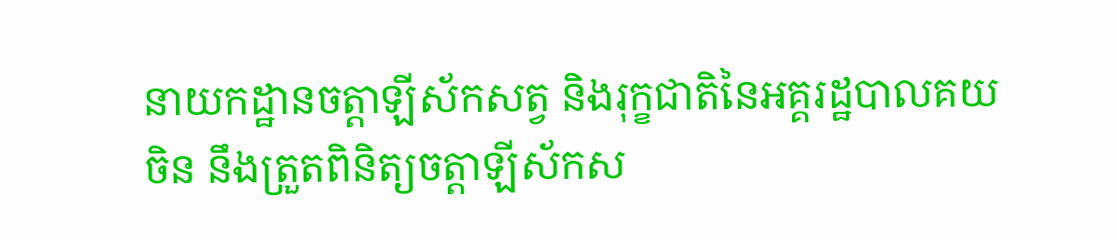នាយកដ្ឋានចត្តាឡីស័កសត្វ និងរុក្ខជាតិនៃអគ្គរដ្ឋបាលគយចិន នឹងត្រួតពិនិត្យចត្តាឡីស័កស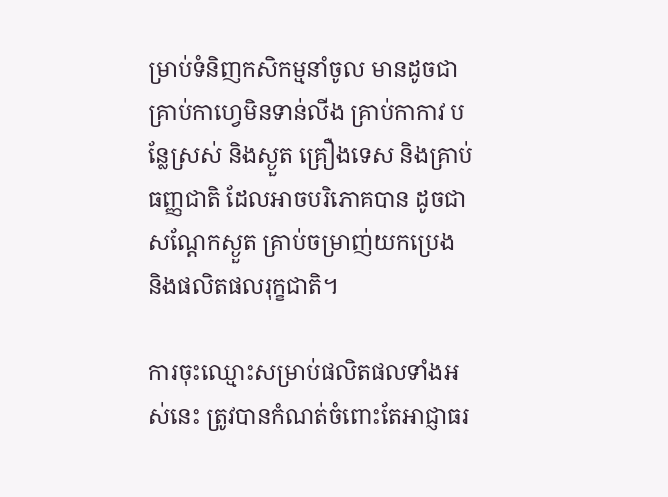ម្រាប់ទំនិញកសិកម្មនាំចូល មានដូចជា គ្រាប់កាហ្វេមិនទាន់លីង គ្រាប់កាកាវ បន្លែស្រស់ និងស្ងួត គ្រឿងទេស និងគ្រាប់ធញ្ញជាតិ ដែលអាចបរិភោគបាន ដូចជា សណ្តែកស្ងួត គ្រាប់ចម្រាញ់យកប្រេង និងផលិតផលរុក្ខជាតិ។

ការចុះឈ្មោះសម្រាប់ផលិតផលទាំងអស់នេះ ត្រូវបានកំណត់ចំពោះតែអាជ្ញាធរ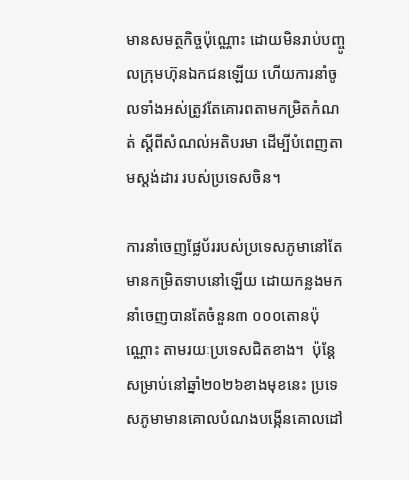មានសមត្ថកិច្ចប៉ុណ្ណោះ ដោយមិនរាប់បញ្ចូលក្រុមហ៊ុនឯកជនឡើយ ហើយការនាំចូលទាំងអស់ត្រូវតែគោរពតាមកម្រិតកំណត់ ស្តីពីសំណល់អតិបរមា ដើម្បីបំពេញតាមស្តង់ដារ របស់ប្រទេសចិន។

ការនាំចេញផ្លែប័ររបស់ប្រទេសភូមានៅតែមានកម្រិតទាបនៅឡើយ ដោយកន្លងមកនាំចេញបានតែចំនួន៣ ០០០តោនប៉ុណ្ណោះ តាមរយៈប្រទេសជិតខាង។  ប៉ុន្តែសម្រាប់នៅឆ្នាំ២០២៦ខាងមុខនេះ ប្រទេសភូមាមានគោលបំណងបង្កើនគោលដៅ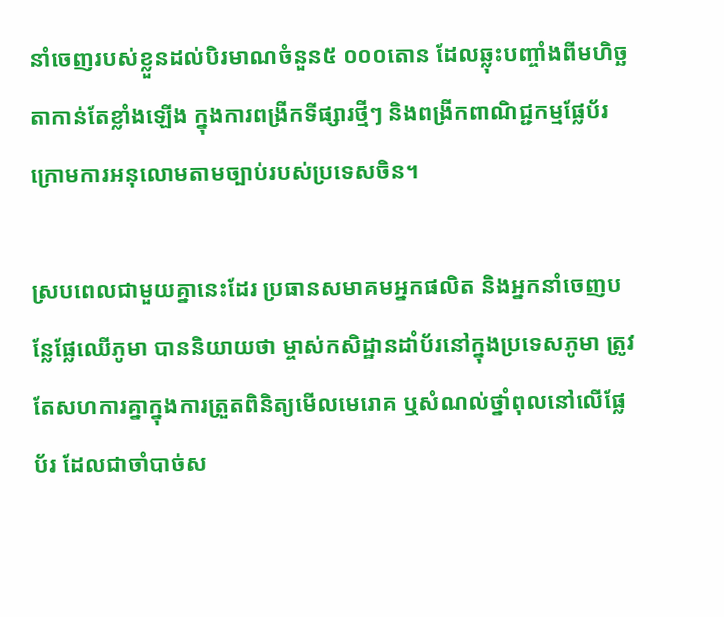នាំចេញរបស់ខ្លួនដល់បិរមាណចំនួន៥ ០០០តោន ដែលឆ្លុះបញ្ចាំងពីមហិច្ឆតាកាន់តែខ្លាំងឡើង ក្នុងការពង្រីកទីផ្សារថ្មីៗ និងពង្រីកពាណិជ្ជកម្មផ្លែប័រ ក្រោមការអនុលោមតាមច្បាប់របស់ប្រទេសចិន។

ស្របពេលជាមួយគ្នានេះដែរ ប្រធានសមាគមអ្នកផលិត និងអ្នកនាំចេញបន្លែផ្លែឈើភូមា បាននិយាយថា ម្ចាស់កសិដ្ឋានដាំប័រនៅក្នុងប្រទេសភូមា ត្រូវតែសហការគ្នាក្នុងការត្រួតពិនិត្យមើលមេរោគ ឬសំណល់ថ្នាំពុលនៅលើផ្លែប័រ ដែលជាចាំបាច់ស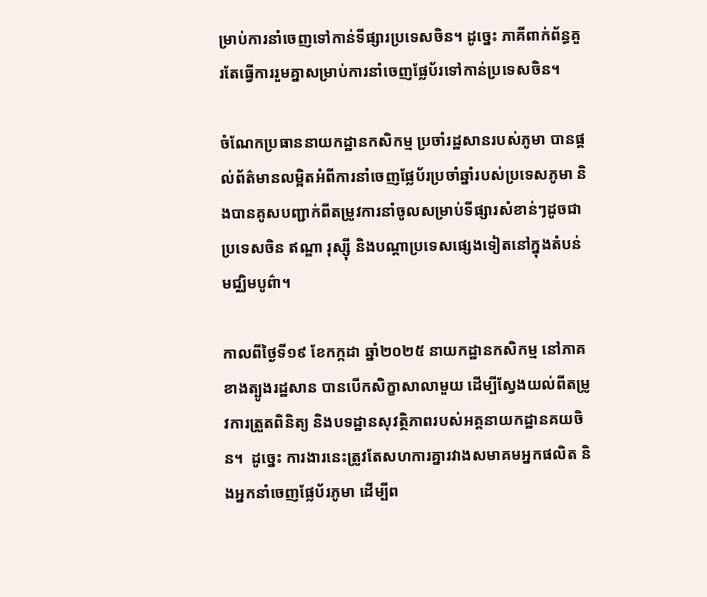ម្រាប់ការនាំចេញទៅកាន់ទីផ្សារប្រទេសចិន។ ដូច្នេះ ភាគីពាក់ព័ន្ធគួរតែធ្វើការរួមគ្នាសម្រាប់ការនាំចេញផ្លែប័រទៅកាន់ប្រទេសចិន។

ចំណែកប្រធាននាយកដ្ឋានកសិកម្ម ប្រចាំរដ្ឋសានរបស់ភូមា បានផ្តល់ព័ត៌មានលម្អិតអំពីការនាំចេញផ្លែប័រប្រចាំឆ្នាំរបស់ប្រទេសភូមា និងបានគូសបញ្ជាក់ពីតម្រូវការនាំចូលសម្រាប់ទីផ្សារសំខាន់ៗដូចជាប្រទេសចិន ឥណ្ឌា រុស្ស៊ី និងបណ្តាប្រទេសផ្សេងទៀតនៅក្នុងតំបន់មជ្ឈិមបូព៌ា។

កាលពីថ្ងៃទី១៩ ខែកក្កដា ឆ្នាំ២០២៥ នាយកដ្ឋានកសិកម្ម នៅភាគខាងត្បូងរដ្ឋសាន បានបើកសិក្ខាសាលាមួយ ដើម្បីស្វែងយល់ពីតម្រូវការត្រួតពិនិត្យ និងបទដ្ឋានសុវត្ថិភាពរបស់អគ្គនាយកដ្ឋានគយចិន។  ដូច្នេះ ការងារនេះត្រូវតែសហការគ្នារវាងសមាគមអ្នកផលិត និងអ្នកនាំចេញផ្លែប័រភូមា ដើម្បីព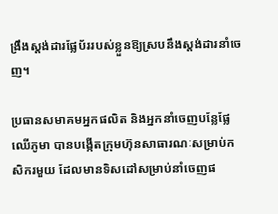ង្រឹងស្តង់ដារផ្លែប័ររបស់ខ្លួនឱ្យស្របនឹងស្តង់ដារនាំចេញ។

ប្រធានសមាគមអ្នកផលិត និងអ្នកនាំចេញបន្លែផ្លែឈើភូមា បានបង្កើតក្រុមហ៊ុនសាធារណៈសម្រាប់កសិករមួយ ដែលមានទិសដៅសម្រាប់នាំចេញផ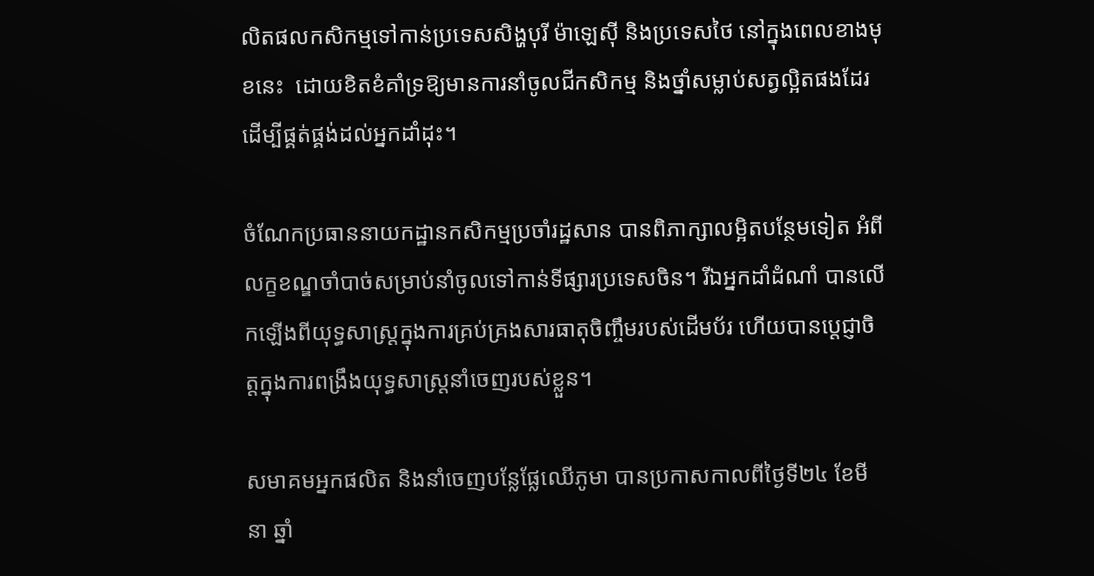លិតផលកសិកម្មទៅកាន់ប្រទេសសិង្ហបុរី ម៉ាឡេស៊ី និងប្រទេសថៃ នៅក្នុងពេលខាងមុខនេះ  ដោយខិតខំគាំទ្រឱ្យមានការនាំចូលជីកសិកម្ម និងថ្នាំសម្លាប់សត្វល្អិតផងដែរ ដើម្បីផ្គត់ផ្គង់ដល់អ្នកដាំដុះ។

ចំណែកប្រធាននាយកដ្ឋានកសិកម្មប្រចាំរដ្ឋសាន បានពិភាក្សាលម្អិតបន្ថែមទៀត អំពីលក្ខខណ្ឌចាំបាច់សម្រាប់នាំចូលទៅកាន់ទីផ្សារប្រទេសចិន។ រីឯអ្នកដាំដំណាំ បានលើកឡើងពីយុទ្ធសាស្ត្រក្នុងការគ្រប់គ្រងសារធាតុចិញ្ចឹមរបស់ដើមប័រ ហើយបានប្តេជ្ញាចិត្តក្នុងការពង្រឹងយុទ្ធសាស្ត្រនាំចេញរបស់ខ្លួន។

សមាគមអ្នកផលិត និងនាំចេញបន្លែផ្លែឈើភូមា បានប្រកាសកាលពីថ្ងៃទី២៤ ខែមីនា ឆ្នាំ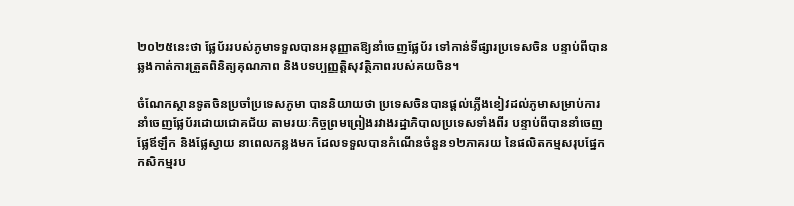២០២៥នេះថា ផ្លែប័ររបស់ភូមាទទួលបានអនុញ្ញាតឱ្យនាំចេញផ្លែប័រ ទៅកាន់ទីផ្សារប្រទេសចិន បន្ទាប់ពីបានឆ្លងកាត់ការត្រួតពិនិត្យគុណភាព និងបទប្បញ្ញត្តិសុវត្ថិភាពរបស់គយចិន។

ចំណែកស្ថានទូតចិនប្រចាំប្រទេសភូមា បាននិយាយថា ប្រទេសចិនបានផ្តល់ភ្លើងខៀវដល់ភូមាសម្រាប់ការនាំចេញផ្លែប័រដោយជោគជ័យ តាមរយៈកិច្ចព្រមព្រៀងរវាងរដ្ឋាភិបាលប្រទេសទាំងពីរ បន្ទាប់ពីបាននាំចេញផ្លែឪឡឹក និងផ្លែស្វាយ នាពេលកន្លងមក ដែលទទួលបានកំណើនចំនួន១២ភាគរយ នៃផលិតកម្មសរុបផ្នែកកសិកម្មរប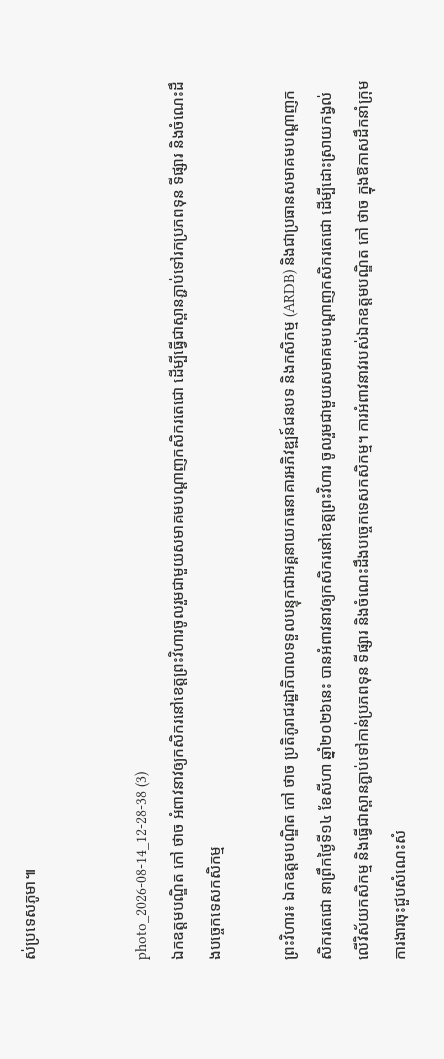ស់ប្រទេសភូមា៕


photo_2026-08-14_12-28-38 (3)
ឯកឧត្តមបណ្ឌិត កៅ ថាច អំពាវនាវឲ្យកសិករនៅខេត្តព្រះវិហារចូលរួមជាមួយសមាគមបណ្តាញកសិករតេជោ ដើម្បីធ្វើជាស្ពានភ្ជាប់ទៅរកប្រភពទុន ទីផ្សារ និងចំណេះដឹងបច្ចេកទេសកសិកម្ម

ព្រះវិហារ៖ ឯកឧត្តមបណ្ឌិត កៅ ថាច ប្រតិភូរាជរដ្ឋាភិបាលទទួលបន្ទុកជាអគ្គនាយកធនាគារអភិវឌ្ឍន៍ជនបទ និងកសិកម្ម (ARDB) និងជាប្រធានសមាគមបណ្តាញកសិករតេជោ នាព្រឹកថ្ងៃទី១៤ ខែសីហា ឆ្នាំ២០២៦នេះ បានអំពាវនាវឲ្យកសិករនៅខេត្តព្រះវិហារ ចូលរួមជាមួយសមាគមបណ្តាញកសិករតេជោ ដើម្បីដោះស្រាយកង្វល់លើវិស័យកសិកម្ម និងធ្វើជាស្ពានភ្ជាប់ទៅកាន់ប្រភពទុន ទីផ្សារ និងចំណេះដឹងបច្ចេកទេសកសិកម្ម។ ការអំពាវនាវរបស់ឯកឧត្តមបណ្ឌិត កៅ ថាច ក្នុងឱកាសដឹកនាំក្រុមការងារចុះជួបសំណេះសំ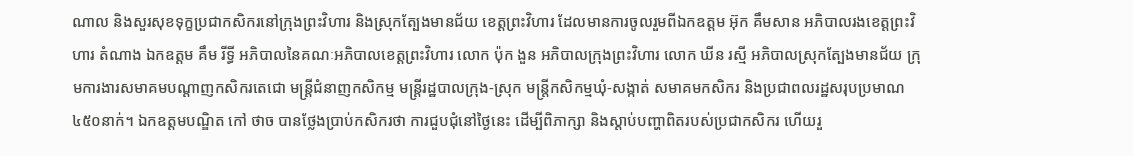ណាល និងសួរសុខទុក្ខប្រជាកសិករនៅក្រុងព្រះវិហារ និងស្រុកត្បែងមានជ័យ ខេត្តព្រះវិហារ ដែលមានការចូលរួមពីឯកឧត្តម អ៊ុក គឹមសាន អភិបាលរងខេត្តព្រះវិហារ តំណាង ឯកឧត្តម គឹម រីទ្ធី អភិបាលនៃគណៈអភិបាលខេត្តព្រះវិហារ លោក ប៉ុក ងួន អភិបាលក្រុងព្រះវិហារ លោក ឃីន រស្មី អភិបាលស្រុកត្បែងមានជ័យ ក្រុមការងារសមាគមបណ្តាញកសិករតេជោ មន្ត្រីជំនាញកសិកម្ម មន្ត្រីរដ្ឋបាលក្រុង-ស្រុក មន្ត្រីកសិកម្មឃុំ-សង្កាត់ សមាគមកសិករ និងប្រជាពលរដ្ឋសរុបប្រមាណ៤៥០នាក់។ ឯកឧត្តមបណ្ឌិត កៅ ថាច បានថ្លែងប្រាប់កសិករថា ការជួបជុំនៅថ្ងៃនេះ ដើម្បីពិភាក្សា និងស្តាប់បញ្ហាពិតរបស់ប្រជាកសិករ ហើយរួ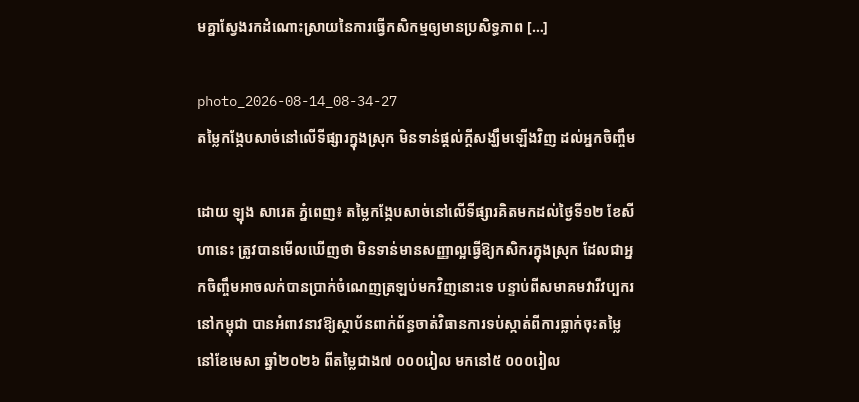មគ្នាស្វែងរកដំណោះស្រាយនៃការធ្វើកសិកម្មឲ្យមានប្រសិទ្ធភាព […]

photo_2026-08-14_08-34-27
តម្លៃកង្កែបសាច់នៅលើទីផ្សារក្នុងស្រុក មិនទាន់ផ្តល់ក្តីសង្ឃឹមឡើងវិញ ដល់អ្នកចិញ្ចឹម

ដោយ ឡុង សារេត ភ្នំពេញ៖ តម្លៃកង្កែបសាច់នៅលើទីផ្សារគិតមកដល់ថ្ងៃទី១២ ខែសីហានេះ ត្រូវបានមើលឃើញថា មិនទាន់មានសញ្ញាល្អធ្វើឱ្យកសិករក្នុងស្រុក ដែលជាអ្នកចិញ្ចឹមអាចលក់បានប្រាក់ចំណេញត្រឡប់មកវិញនោះទេ បន្ទាប់ពីសមាគមវារីវប្បករនៅកម្ពុជា បានអំពាវនាវឱ្យស្ថាប័នពាក់ព័ន្ធចាត់វិធានការទប់ស្កាត់ពីការធ្លាក់ចុះតម្លៃ នៅខែមេសា ឆ្នាំ២០២៦ ពីតម្លៃជាង៧ ០០០រៀល មកនៅ៥ ០០០រៀល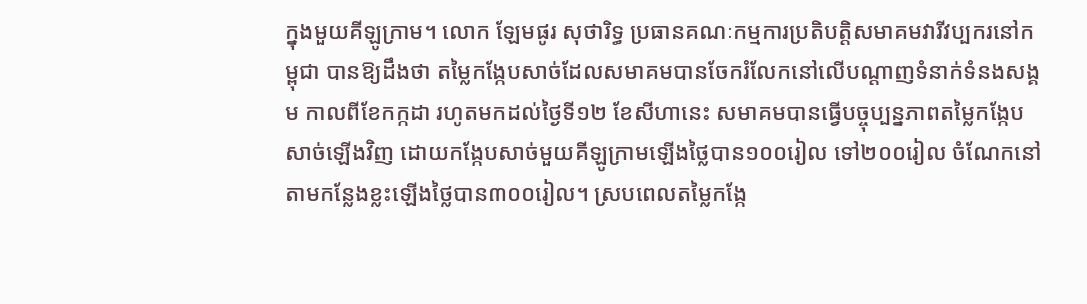ក្នុងមួយគីឡូក្រាម។ លោក ឡែមផូរ សុថារិទ្ធ ប្រធានគណៈកម្មការប្រតិបត្តិសមាគមវារីវប្បករនៅកម្ពុជា បានឱ្យដឹងថា តម្លៃកង្កែបសាច់ដែលសមាគមបានចែករំលែកនៅលើបណ្តាញទំនាក់ទំនងសង្គម កាលពីខែកក្កដា រហូតមកដល់ថ្ងៃទី១២ ខែសីហានេះ សមាគមបានធ្វើបច្ចុប្បន្នភាពតម្លៃកង្កែបសាច់ឡើងវិញ ដោយកង្កែបសាច់មួយគីឡូក្រាមឡើងថ្លៃបាន១០០រៀល ទៅ២០០រៀល ចំណែកនៅតាមកន្លែងខ្លះឡើងថ្លៃបាន៣០០រៀល។ ស្របពេលតម្លៃកង្កែ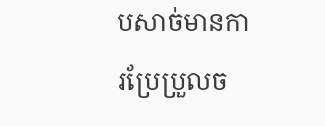បសាច់មានការប្រែប្រួលច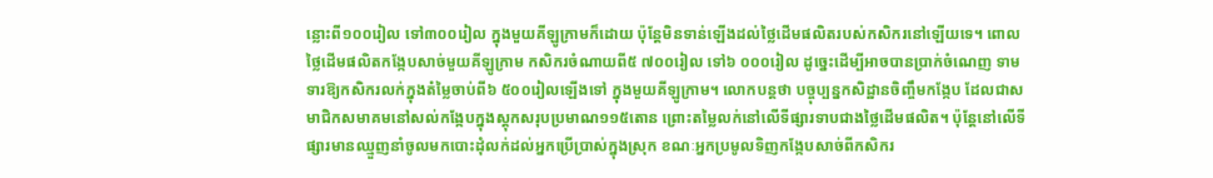ន្លោះពី១០០រៀល ទៅ៣០០រៀល ក្នុងមួយគីឡូក្រាមក៏ដោយ ប៉ុន្តែមិនទាន់ឡើងដល់ថ្លៃដើមផលិតរបស់កសិករនៅឡើយទេ។ ពោលថ្លៃដើមផលិតកង្កែបសាច់មួយគីឡូក្រាម កសិករចំណាយពី៥ ៧០០រៀល ទៅ៦ ០០០រៀល ដូច្នេះដើម្បីអាចបានប្រាក់ចំណេញ ទាមទារឱ្យកសិករលក់ក្នុងតំម្លៃចាប់ពី៦ ៥០០រៀលឡើងទៅ ក្នុងមួយគីឡូក្រាម។ លោកបន្តថា បច្ចុប្បន្នកសិដ្ឋានចិញ្ចឹមកង្កែប ដែលជាសមាជិកសមាគមនៅសល់កង្កែបក្នុងស្តុកសរុបប្រមាណ១១៥តោន ព្រោះតម្លៃលក់នៅលើទីផ្សារទាបជាងថ្លៃដើមផលិត។ ប៉ុន្តែនៅលើទីផ្សារមានឈ្មួញនាំចូលមកបោះដុំលក់ដល់អ្នកប្រើប្រាស់ក្នុងស្រុក ខណៈអ្នកប្រមូលទិញកង្កែបសាច់ពីកសិករ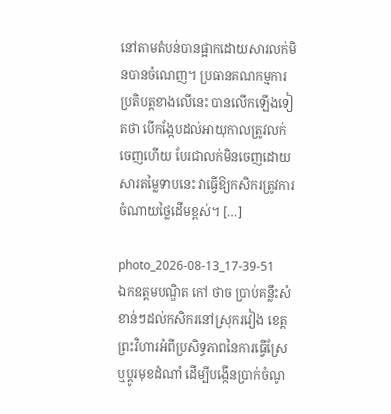នៅតាមតំបន់បានផ្អាកដោយសារលក់មិនបានចំណេញ។ ប្រធានគណកម្មការប្រតិបត្តខាងលើនេះ បានលើកឡើងទៀតថា បើកង្កែបដល់អាយុកាលត្រូវលក់ចេញហើយ បែរជាលក់មិនចេញដោយសារតម្លៃទាបនេះ វាធ្វើឱ្យកសិករត្រូវការចំណាយថ្លៃដើមខ្ពស់។ […]

photo_2026-08-13_17-39-51
ឯកឧត្តមបណ្ឌិត កៅ ថាច ប្រាប់គន្លឹះសំខាន់ៗដល់កសិករនៅស្រុករវៀង ខេត្តព្រះវិហារអំពីប្រសិទ្ធភាពនៃការធ្វើស្រែ ឬប្តូរមុខដំណាំ ដើម្បីបង្កើនប្រាក់ចំណូ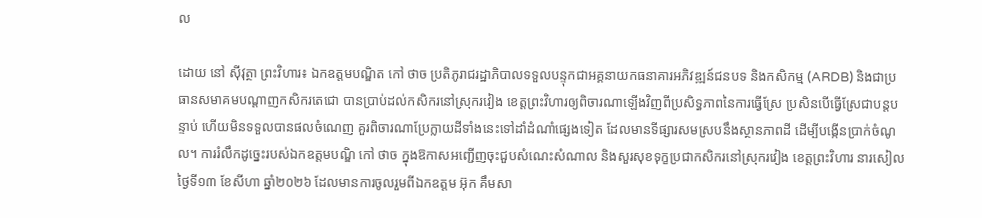ល

ដោយ នៅ ស៊ីវុត្ថា ព្រះវិហារ៖ ឯកឧត្តមបណ្ឌិត កៅ ថាច ប្រតិភូរាជរដ្ឋាភិបាលទទួលបន្ទុកជាអគ្គនាយកធនាគារអភិវឌ្ឍន៍ជនបទ និងកសិកម្ម (ARDB) និងជាប្រធានសមាគមបណ្តាញកសិករតេជោ បានប្រាប់ដល់កសិករនៅស្រុករវៀង ខេត្តព្រះវិហារឲ្យពិចារណាឡើងវិញពីប្រសិទ្ធភាពនៃការធ្វើស្រែ ប្រសិនបើធ្វើស្រែជាបន្តបន្ទាប់ ហើយមិនទទួលបានផលចំណេញ គួរពិចារណាប្រែក្លាយដីទាំងនេះទៅដាំដំណាំផ្សេងទៀត ដែលមានទីផ្សារសមស្របនឹងស្ថានភាពដី ដើម្បីបង្កើនប្រាក់ចំណូល។ ការរំលឹកដូច្នេះរបស់ឯកឧត្តមបណ្ឌិ កៅ ថាច ក្នុងឱកាសអញ្ជើញចុះជួបសំណេះសំណាល និងសួរសុខទុក្ខប្រជាកសិករនៅស្រុករវៀង ខេត្តព្រះវិហារ នារសៀលថ្ងៃទី១៣ ខែសីហា ឆ្នាំ២០២៦ ដែលមានការចូលរួមពីឯកឧត្តម អ៊ុក គឹមសា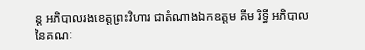ន្ត អភិបាលរងខេត្តព្រះវិហារ ជាតំណាងឯកឧត្តម គីម រិទ្ធី អភិបាលនៃគណៈ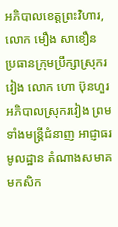អភិបាលខេត្តព្រះវិហារ,លោក មឿង សាខឿន ប្រធានក្រុមប្រឹក្សាស្រុករវៀង លោក ហោ ប៊ុនហួរ អភិបាលស្រុករវៀង ព្រមទាំងមន្ត្រីជំនាញ អាជ្ញាធរមូលដ្ឋាន តំណាងសមាគមកសិក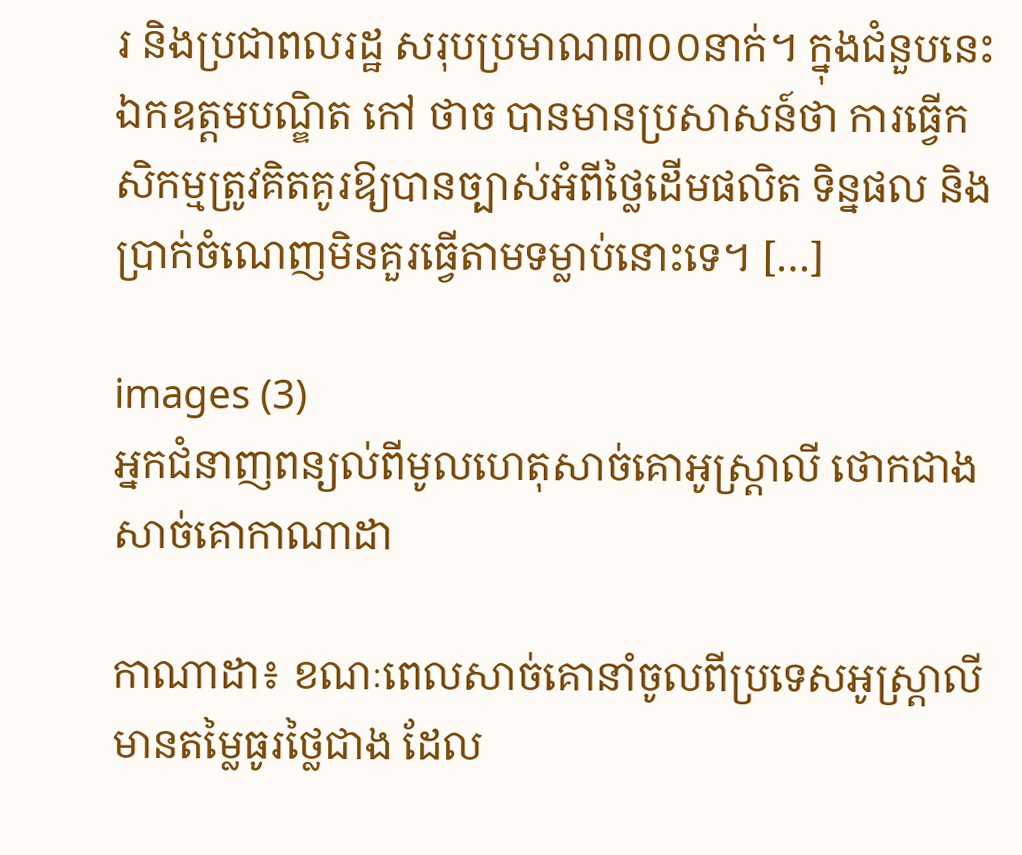រ និងប្រជាពលរដ្ឋ សរុបប្រមាណ៣០០នាក់។ ក្នុងជំនួបនេះ ឯកឧត្តមបណ្ឌិត កៅ ថាច បានមានប្រសាសន៍ថា ការធ្វើកសិកម្មត្រូវគិតគូរឱ្យបានច្បាស់អំពីថ្លៃដើមផលិត ទិន្នផល និងប្រាក់ចំណេញមិនគួរធ្វើតាមទម្លាប់នោះទេ។ […]

images (3)
អ្នកជំនាញពន្យល់ពីមូលហេតុសាច់គោអូស្ត្រាលី ថោកជាងសាច់គោកាណាដា

កាណាដា៖ ខណៈពេលសាច់គោនាំចូលពីប្រទេសអូស្ត្រាលី មានតម្លៃធូរថ្លៃជាង ដែល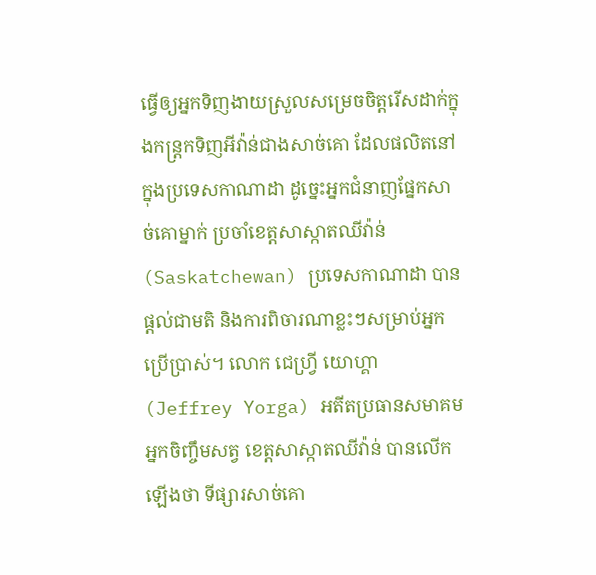ធ្វើឲ្យអ្នកទិញងាយស្រួលសម្រេចចិត្តរើសដាក់ក្នុងកន្ត្រកទិញអីវ៉ាន់ជាងសាច់គោ ដែលផលិតនៅក្នុងប្រទេសកាណាដា ដូច្នេះអ្នកជំនាញផ្នែកសាច់គោម្នាក់ ប្រចាំខេត្តសាស្កាតឈីវ៉ាន់ (Saskatchewan) ប្រទេសកាណាដា បានផ្តល់ជាមតិ និងការពិចារណាខ្លះៗសម្រាប់អ្នកប្រើប្រាស់។ លោក ជេហ្វ្រី យោហ្គា (Jeffrey Yorga) អតីតប្រធានសមាគមអ្នកចិញ្ចឹមសត្វ ខេត្តសាស្កាតឈីវ៉ាន់ បានលើកឡើងថា ទីផ្សារសាច់គោ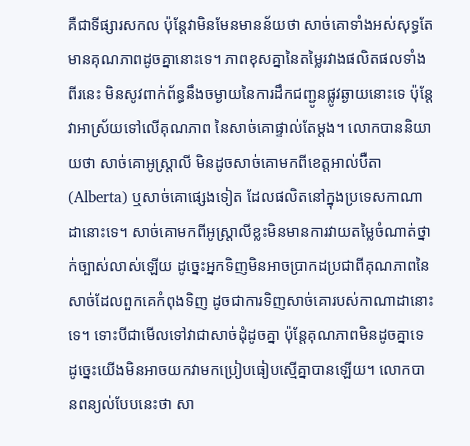គឺជាទីផ្សារសកល ប៉ុន្តែវាមិនមែនមានន័យថា សាច់គោទាំងអស់សុទ្ធតែមានគុណភាពដូចគ្នានោះទេ។ ភាពខុសគ្នានៃតម្លៃរវាងផលិតផលទាំងពីរនេះ មិនសូវពាក់ព័ន្ធនឹងចម្ងាយនៃការដឹកជញ្ជូនផ្លូវឆ្ងាយនោះទេ ប៉ុន្តែវាអាស្រ័យទៅលើគុណភាព នៃសាច់គោផ្ទាល់តែម្តង។ លោកបាននិយាយថា សាច់គោអូស្ត្រាលី មិនដូចសាច់គោមកពីខេត្តអាល់ប៊ឺតា (Alberta) ឬសាច់គោផ្សេងទៀត ដែលផលិតនៅក្នុងប្រទេសកាណាដានោះទេ។ សាច់គោមកពីអូស្ត្រាលីខ្លះមិនមានការវាយតម្លៃចំណាត់ថ្នាក់ច្បាស់លាស់ឡើយ ដូច្នេះអ្នកទិញមិនអាចប្រាកដប្រជាពីគុណភាពនៃសាច់ដែលពួកគេកំពុងទិញ ដូចជាការទិញសាច់គោរបស់កាណាដានោះទេ។ ទោះបីជាមើលទៅវាជាសាច់ដុំដូចគ្នា ប៉ុន្តែគុណភាពមិនដូចគ្នាទេ ដូច្នេះយើងមិនអាចយកវាមកប្រៀបធៀបស្មើគ្នាបានឡើយ។ លោកបានពន្យល់បែបនេះថា សា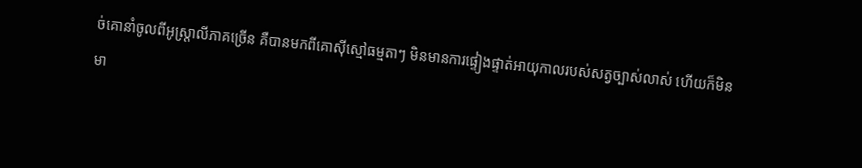ច់គោនាំចូលពីអូស្ត្រាលីភាគច្រើន គឺបានមកពីគោស៊ីស្មៅធម្មតាៗ មិនមានការផ្ទៀងផ្ទាត់អាយុកាលរបស់សត្វច្បាស់លាស់ ហើយក៏មិនមា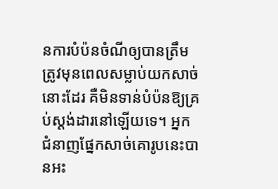នការបំប៉នចំណីឲ្យបានត្រឹមត្រូវមុនពេលសម្លាប់យកសាច់នោះដែរ គឺមិនទាន់បំប៉នឱ្យគ្រប់ស្តង់ដារនៅឡើយទេ។ អ្នកជំនាញផ្នែកសាច់គោរូបនេះបានអះ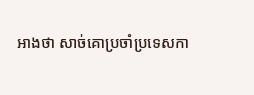អាងថា សាច់គោប្រចាំប្រទេសកា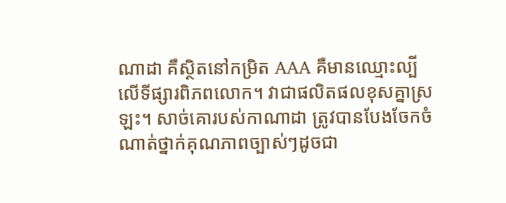ណាដា គឺស្ថិតនៅកម្រិត AAA គឺមានឈ្មោះល្បីលើទីផ្សារពិភពលោក។ វាជាផលិតផលខុសគ្នាស្រឡះ។ សាច់គោរបស់កាណាដា ត្រូវបានបែងចែកចំណាត់ថ្នាក់គុណភាពច្បាស់ៗដូចជា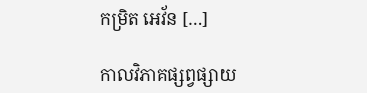កម្រិត អេវ័ន […]

កាលវិភាគផ្សព្វផ្សាយ